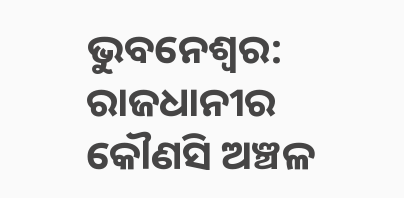ଭୁବନେଶ୍ବର: ରାଜଧାନୀର କୌଣସି ଅଞ୍ଚଳ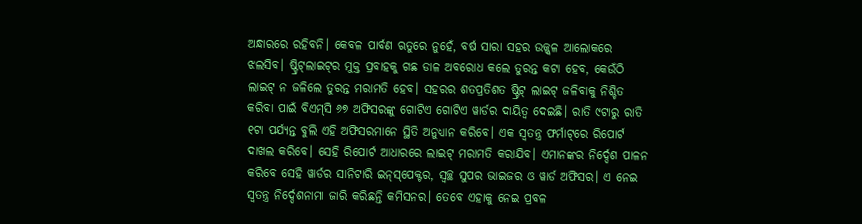ଅନ୍ଧାରରେ ରହିବନି। କେବଳ ପାର୍ବଣ ଋତୁରେ ନୁହେଁ, ବର୍ଷ ସାରା ସହର ଉଜ୍ଜ୍ବଳ ଆଲୋକରେ ଝଲସିବ। ଷ୍ଟ୍ରିଟ୍‌ଲାଇଟ୍‌ର ମୁକ୍ତ ପ୍ରବାହକୁ ଗଛ ଡାଳ ଅବରୋଧ କଲେ ତୁରନ୍ତ କଟା ହେବ, କେଉଁଠି ଲାଇଟ୍‌ ନ ଜଳିଲେ ତୁରନ୍ତ ମରାମତି ହେବ। ସହରର ଶତପ୍ରତିଶତ ଷ୍ଟ୍ରିଟ୍‌ ଲାଇଟ୍‌ ଜଳିବାକୁ ନିଶ୍ଚିତ କରିବା ପାଇଁ ବିଏମ୍‌ସି ୬୭ ଅଫିସରଙ୍କୁ ଗୋଟିଏ ଗୋଟିଏ ୱାର୍ଡର ଦାୟିତ୍ବ ଦେଇଛି। ରାତି ୯ଟାରୁ ରାତି ୧ଟା ପର୍ଯ୍ୟନ୍ତ ବୁଲି ଏହି ଅଫିସରମାନେ ସ୍ଥିତି ଅନୁଧ୍ୟାନ କରିବେ। ଏକ ସ୍ବତନ୍ତ୍ର ଫର୍ମାଟ୍‌ରେ ରିପୋର୍ଟ ଦାଖଲ କରିବେ। ସେହି ରିପୋର୍ଟ ଆଧାରରେ ଲାଇଟ୍‌ ମରାମତି କରାଯିବ। ଏମାନଙ୍କର ନିର୍ଦ୍ଦେଶ ପାଳନ କରିବେ ସେହି ୱାର୍ଡର ସାନିଟାରି ଇନ୍‌ସ୍‌ପେକ୍ଟର, ସ୍ବଚ୍ଛ ସୁପର ଭାଇଜର ଓ ୱାର୍ଡ ଅଫିସର। ଏ ନେଇ ସ୍ବତନ୍ତ୍ର ନିର୍ଦ୍ଦେଶନାମା ଜାରି କରିଛନ୍ତି କମିସନର। ତେବେ ଏହାକୁ ନେଇ ପ୍ରବଳ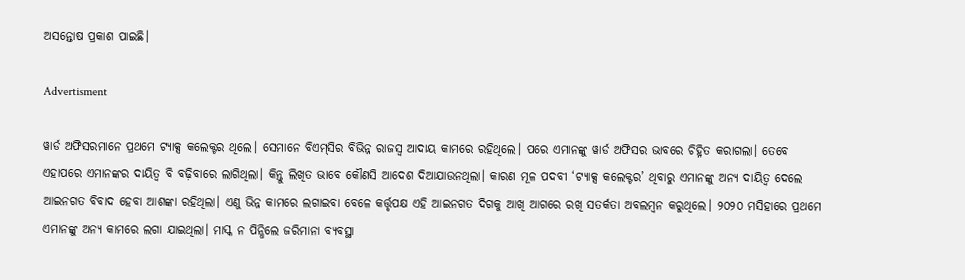ଅସନ୍ତୋଷ ପ୍ରକାଶ ପାଇଛି।

Advertisment

ୱାର୍ଡ ଅଫିସରମାନେ ପ୍ରଥମେ ଟ୍ୟାକ୍ସ କଲେକ୍ଟର ଥିଲେ। ସେମାନେ ବିଏମ୍‌ସିର ବିଭିନ୍ନ ରାଜସ୍ବ ଆଦାୟ କାମରେ ରହିଥିଲେ। ପରେ ଏମାନଙ୍କୁ ୱାର୍ଡ ଅଫିସର ଭାବରେ ଚିହ୍ନିତ କରାଗଲା। ତେବେ ଏହାପରେ ଏମାନଙ୍କର ଦାୟିତ୍ବ ବି ବଢ଼ିବାରେ ଲାଗିଥିଲା। କିନ୍ତୁ ଲିଖିତ ଭାବେ କୌଣସି ଆଦେଶ ଦିଆଯାଉନଥିଲା। କାରଣ ମୂଳ ପଦବୀ ‘ଟ୍ୟାକ୍ସ କଲେକ୍ଟର’ ଥିବାରୁ ଏମାନଙ୍କୁ ଅନ୍ୟ ଦାୟିତ୍ବ ଦେଲେ ଆଇନଗତ ବିବାଦ ହେବା ଆଶଙ୍କା ରହିଥିଲା। ଏଣୁ ଭିନ୍ନ କାମରେ ଲଗାଇବ‌ା ବେଳ‌େ କର୍ତ୍ତୃପକ୍ଷ ଏହି ଆଇନଗତ ଦିଗକୁ ଆଖି ଆଗରେ ରଖି ସତର୍କତା ଅବଲମ୍ବନ କରୁଥିଲେ। ୨୦୨୦ ମସିହାରେ ପ୍ରଥମେ ଏମାନଙ୍କୁ ଅନ୍ୟ କାମରେ ଲଗା ଯାଇଥିଲା। ମାସ୍କ ନ ପିନ୍ଧିଲେ ଜରିମାନା ବ୍ୟବସ୍ଥା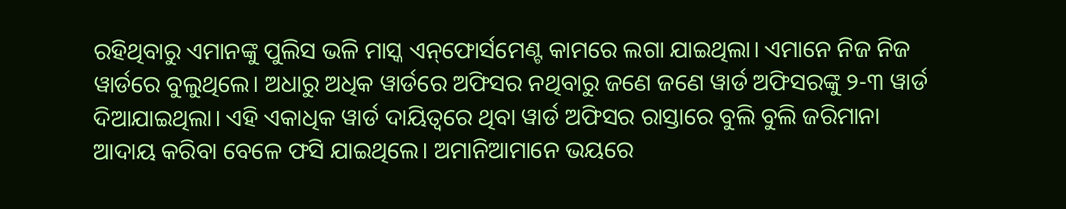ରହିଥିବାରୁ ଏମାନଙ୍କୁ ପୁଲିସ ଭଳି ମାସ୍କ ଏନ୍‌ଫୋର୍ସମେଣ୍ଟ କାମରେ ଲଗା ଯାଇଥିଲା‌। ଏମାନେ ନିଜ ନିଜ ୱାର୍ଡରେ ବୁଲୁଥିଲେ। ଅଧାରୁ ଅଧିକ ୱାର୍ଡରେ ଅଫିସର ନଥିବାରୁ ଜଣେ ଜଣେ ୱାର୍ଡ ଅଫିସରଙ୍କୁ ୨-୩ ୱାର୍ଡ ଦିଆଯାଇଥିଲା। ଏହି ଏକାଧିକ ୱାର୍ଡ ଦାୟିତ୍ବରେ ଥିବା ୱାର୍ଡ ଅଫିସର ରାସ୍ତାରେ ବୁଲି ବୁଲି ଜରିମାନା ଆଦାୟ କରିବା ବେଳେ ଫସି ଯାଇଥିଲେ। ଅମାନିଆମାନେ ଭୟରେ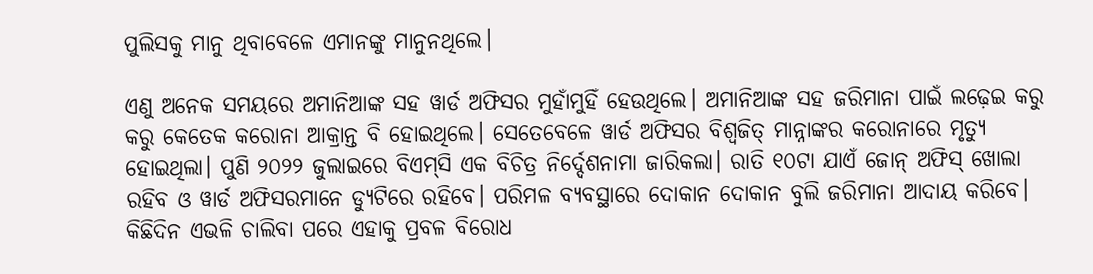ପୁଲିସକୁ ମାନୁ ଥିବାବେଳେ ଏମାନଙ୍କୁ ମାନୁନଥିଲେ।

ଏଣୁ ଅନେକ ସମୟରେ ଅମାନିଆଙ୍କ ସହ ୱାର୍ଡ ଅଫିସର ମୁହାଁମୁହିଁ ହେଉଥିଲେ। ଅମାନିଆଙ୍କ ସହ ଜରିମାନା ପାଇଁ ଲଢ଼େଇ କରୁ କରୁ କେତେକ କରୋନା ଆକ୍ରାନ୍ତ ବି ହୋଇଥିଲେ। ସେତେବେଳେ ୱାର୍ଡ ଅଫିସର ବିଶ୍ବଜିତ୍‌ ମାନ୍ନାଙ୍କର କରୋନାରେ ମୃତ୍ୟୁ ହୋଇଥିଲା। ପୁଣି ୨୦୨୨ ଜୁଲାଇରେ ବିଏମ୍‌ସି ଏକ ବିଚିତ୍ର ନିର୍ଦ୍ଦେଶନାମା ଜାରିକଲା। ରାତି ୧୦ଟା ଯାଏଁ ଜୋନ୍‌ ଅଫିସ୍‌ ଖୋଲା ରହିବ ଓ ୱାର୍ଡ ଅଫିସରମାନେ ଡ୍ୟୁଟିରେ ରହିବେ। ପରିମଳ ବ୍ୟବସ୍ଥାରେ ଦୋକାନ ଦୋକାନ ବୁଲି ଜରିମାନା ଆଦାୟ କରିବେ। କିଛିଦିନ ଏଭଳି ଚାଲିବା ପରେ ଏହାକୁ ପ୍ରବଳ ବିରୋଧ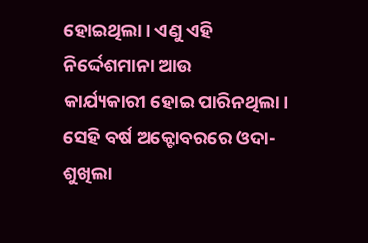ହୋଇଥିଲା। ଏଣୁ ଏହି ନିର୍ଦ୍ଦେଶମାନା ଆଉ କାର୍ଯ୍ୟକାରୀ ‌ହୋଇ ପାରିନଥିଲା। ସେହି ବର୍ଷ ଅକ୍ଟୋବରରେ ଓଦା-ଶୁଖିଲା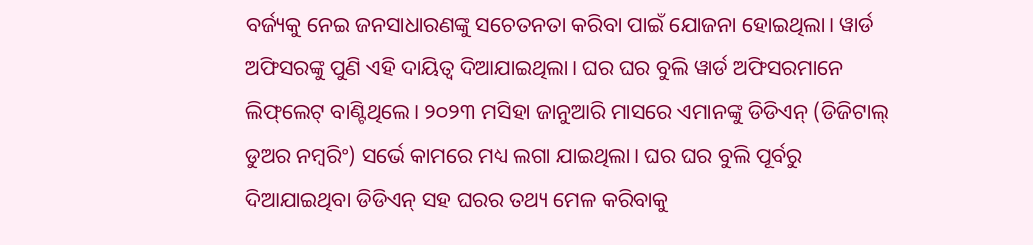ବର୍ଜ୍ୟକୁ ନେଇ ଜନସାଧାରଣଙ୍କୁ ସଚେତନତା କରିବା ପାଇଁ ଯୋଜନା ହୋଇଥିଲା। ୱାର୍ଡ ଅଫିସରଙ୍କୁ ପୁଣି ଏହି ଦାୟିତ୍ବ ଦିଆଯାଇଥିଲା। ଘର ଘର ବୁଲି ୱାର୍ଡ ଅଫିସରମାନେ ଲିଫ୍‌ଲେଟ୍‌ ବାଣ୍ଟିଥିଲେ। ୨୦୨୩ ମସିହା ଜାନୁଆରି ମାସରେ ଏମାନଙ୍କୁ ଡିଡିଏନ୍‌ (ଡିଜିଟାଲ୍‌ ଡୁଅର ନମ୍ବରିଂ) ସର୍ଭେ କାମରେ ମଧ୍ୟ ଲଗା ଯାଇଥିଲା। ଘର ଘର ବୁଲି ପୂର୍ବରୁ ଦିଆଯାଇଥିବା ଡିଡିଏନ୍‌ ସହ ଘରର ତଥ୍ୟ ମେଳ କରିବାକୁ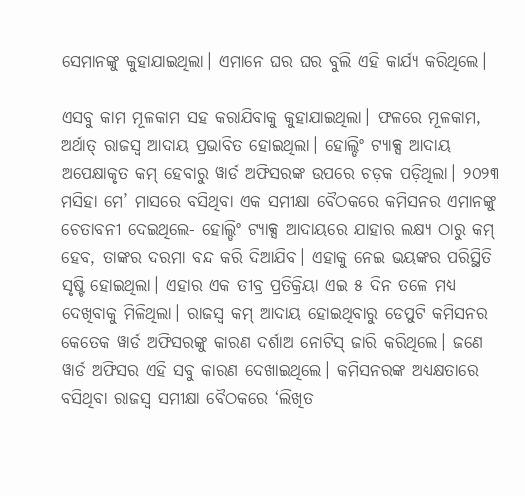ସେମାନଙ୍କୁ କୁହାଯାଇଥିଲା। ଏମାନେ ଘର ଘର ବୁଲି ଏହି କାର୍ଯ୍ୟ କରିଥିଲେ।

ଏସବୁ କାମ ମୂଳକାମ ସହ କରାଯିବାକୁ କୁହାଯାଇଥିଲା। ଫଳରେ ମୂଳକାମ, ଅର୍ଥାତ୍‌ ରାଜସ୍ବ ଆଦାୟ ପ୍ରଭାବିତ ହୋଇଥିଲା। ହୋଲ୍ଡିଂ ଟ୍ୟାକ୍ସ ଆଦାୟ ଅପେକ୍ଷାକୃତ କମ୍‌ ହେବାରୁ ୱାର୍ଡ ଅଫିସରଙ୍କ ଉପରେ ଚଡ଼କ ପଡ଼ିଥିଲା। ୨୦୨୩ ମସିହା ମେ’ ମାସରେ ବସିଥିବା‌ ଏକ ସମୀକ୍ଷା ବୈଠକରେ କମିସନର ଏମାନଙ୍କୁ ଚେତାବନୀ ଦେଇଥିଲେ- ହୋଲ୍ଡିଂ ଟ୍ୟାକ୍ସ ଆଦାୟ‌ରେ ଯାହାର ଲକ୍ଷ୍ୟ ଠାରୁ କମ୍‌ ହେବ, ତାଙ୍କର ଦରମା ବନ୍ଦ କରି ଦିଆଯିବ। ଏହାକୁ ନେଇ ଭୟଙ୍କର ପରିସ୍ଥିତି ସୃଷ୍ଟି ହୋଇଥିଲା। ଏହାର ଏକ ତୀବ୍ର ପ୍ରତିକ୍ରିୟା ଏଇ ୫ ଦିନ ତଳେ ମଧ୍ୟ ଦେଖିବାକୁ ମିଳିଥିଲା। ରାଜସ୍ବ କମ୍‌ ଆଦାୟ ହୋଇଥିବାରୁ ଡେପୁଟି କମିସନର କେତେକ ୱାର୍ଡ ଅଫିସରଙ୍କୁ କାରଣ ଦର୍ଶାଅ ନୋଟିସ୍‌ ଜାରି କରିଥିଲେ। ଜଣେ ୱାର୍ଡ ଅଫିସର ଏହି ସବୁ କାରଣ ଦେଖାଇଥିଲେ। କମିସନରଙ୍କ ଅଧ୍ୟକ୍ଷତାରେ ବସିଥିବା ରାଜସ୍ବ ସମୀକ୍ଷା ବୈଠକରେ ‘ଲିଖିତ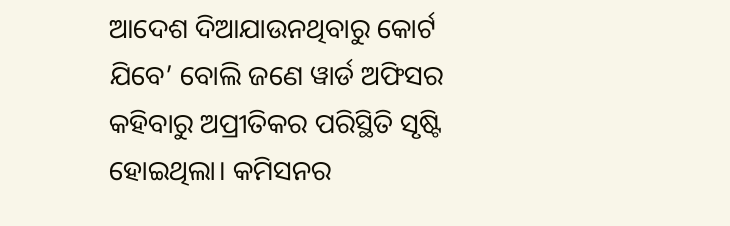ଆଦେଶ ଦିଆଯାଉନଥିବାରୁ କୋର୍ଟ ଯିବେ’ ବୋଲି ଜଣେ ୱାର୍ଡ ଅଫିସର କହିବାରୁ ଅପ୍ରୀତିକର ପରିସ୍ଥିତି ସୃଷ୍ଟି ହୋଇଥିଲା। କମିସନର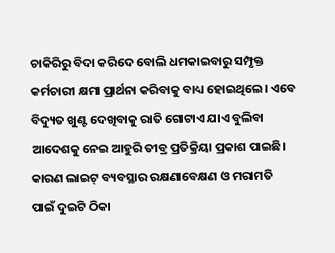ଚାକିରିରୁ ବିଦା କରିଦେ ବୋଲି ଧମକାଇବାରୁ ସମ୍ପୃକ୍ତ କର୍ମଚାରୀ କ୍ଷମା ପ୍ରାର୍ଥନା କରିବାକୁ ବାଧ୍ୟ ହୋଇଥିଲେ। ଏବେ ବିଦ୍ୟୁତ ଖୁଣ୍ଟ ଦେଖିବାକୁ ରାତି ଗୋଟାଏ ଯାଏ ବୁଲିବା ଆଦେଶକୁ ନେଇ ଆହୁରି ତୀବ୍ର ପ୍ରତିକ୍ରିୟା ପ୍ରକାଶ ପାଇଛି। କାରଣ ଲାଇଟ୍‌ ବ୍ୟବସ୍ଥାର ରକ୍ଷଣାବେକ୍ଷଣ ଓ ମରାମତି ପାଇଁ ଦୁଇଟି ଠିକା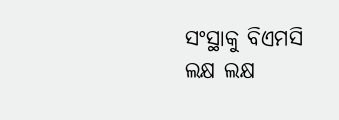ସଂସ୍ଥାକୁ ବିଏମସି ଲକ୍ଷ ଲକ୍ଷ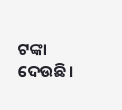ଟଙ୍କା ଦେଉଛି।